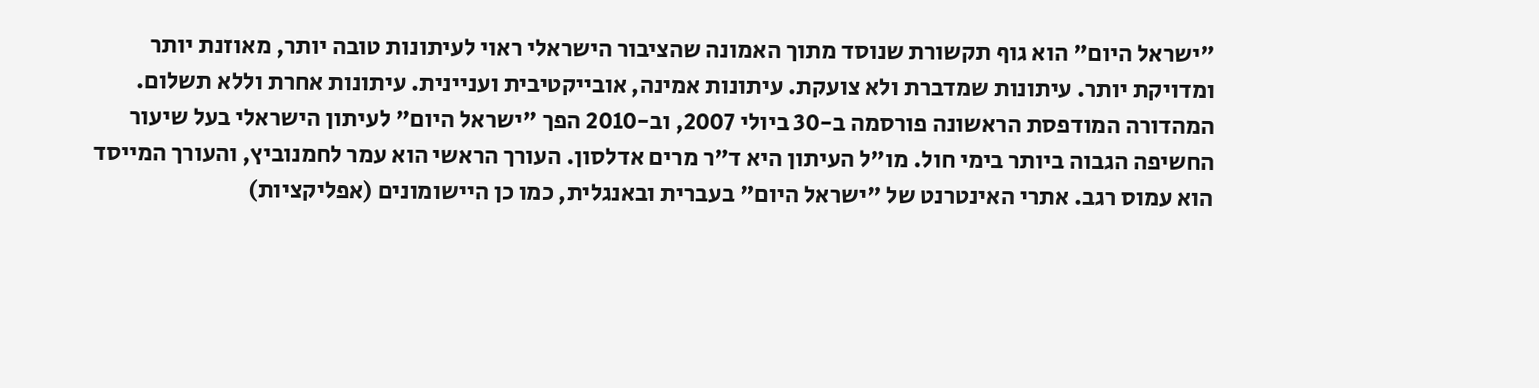"ישראל היום" הוא גוף תקשורת שנוסד מתוך האמונה שהציבור הישראלי ראוי לעיתונות טובה יותר, מאוזנת יותר ומדויקת יותר. עיתונות שמדברת ולא צועקת. עיתונות אמינה, אובייקטיבית ועניינית. עיתונות אחרת וללא תשלום. המהדורה המודפסת הראשונה פורסמה ב-30 ביולי 2007, וב-2010 הפך "ישראל היום" לעיתון הישראלי בעל שיעור החשיפה הגבוה ביותר בימי חול. מו"ל העיתון היא ד"ר מרים אדלסון. העורך הראשי הוא עמר לחמנוביץ, והעורך המייסד הוא עמוס רגב. אתרי האינטרנט של "ישראל היום" בעברית ובאנגלית, כמו כן היישומונים (אפליקציות)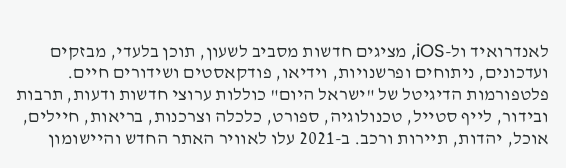לאנדרואיד ול-iOS, מציגים חדשות מסביב לשעון, תוכן בלעדי, מבזקים ועדכונים, ניתוחים ופרשנויות, וידיאו, פודקאסטים ושידורים חיים. פלטפורמות הדיגיטל של "ישראל היום" כוללות ערוצי חדשות ודעות, תרבות ובידור, לייף סטייל, טכנולוגיה, ספורט, כלכלה וצרכנות, בריאות, חיילים, אוכל, יהדות, תיירות ורכב. ב-2021 עלו לאוויר האתר החדש והיישומון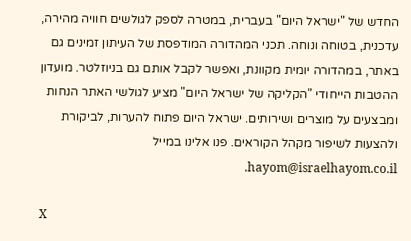החדש של "ישראל היום" בעברית, במטרה לספק לגולשים חוויה מהירה, עדכנית, בטוחה ונוחה. תכני המהדורה המודפסת של העיתון זמינים גם באתר, במהדורה יומית מקוונת, ואפשר לקבל אותם גם בניוזלטר. מועדון ההטבות הייחודי "הקליקה של ישראל היום" מציע לגולשי האתר הנחות ומבצעים על מוצרים ושירותים. ישראל היום פתוח להערות, לביקורת ולהצעות לשיפור מקהל הקוראים. פנו אלינו במייל hayom@israelhayom.co.il.

X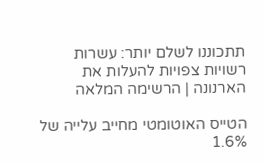תתכוננו לשלם יותר: עשרות רשויות צפויות להעלות את הארנונה | הרשימה המלאה

הטייס האוטומטי מחייב עלייה של 1.6%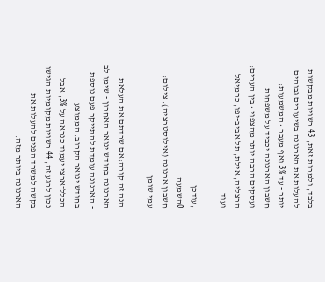בלבד, ולמרות זאת, 43 רשויות מבקשות להעלות את הארנונה בשיעורים גבוהים יותר - עד 3% ואף מעבר • המשמעות: חשבון הארנונה יכביד על משפחות ועסקים הרבה יותר מהצפוי • בין הערים: הרצליה, אילת, תל אביב-יפו, כרמיאל ועוד

,עודכן
0השמעה
חשבון ארנונה (אילוסטרציה). צילום: עמי שומן

הנה זה קורה:אם שרדתם את העלאת הארנונה בחודש ינואר האחרון - שימו לב - הארנונה עומדת להתייקר פעם נוספת בחודש ינואר הקרוב. הממוצע הכלל־ארצי יעמוד כנראה על 3%, אבל נכון לרגע זה, 44 רשויות מקומיות הגישו בקשה למשרד הפנים להעלות את הארנונה ביותר מזה.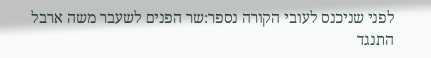לפני שניכנס לעובי הקורה נספר:שר הפנים לשעבר משה ארבל התנגד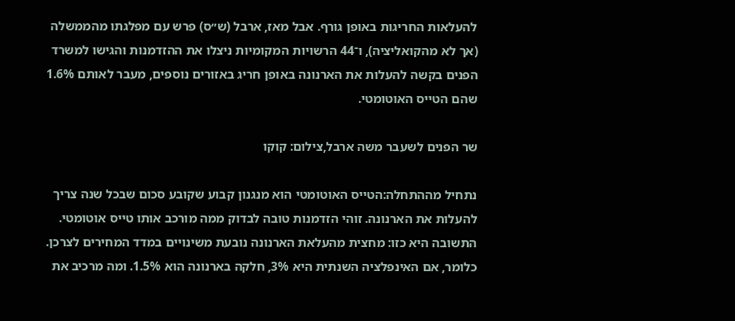להעלאות החריגות באופן גורף. אבל מאז, ארבל (ש״ס) פרש עם מפלגתו מהממשלה (אך לא מהקואליציה), ו־44 הרשויות המקומיות ניצלו את ההזדמנות והגישו למשרד הפנים בקשה להעלות את הארנונה באופן חריג באזורים נוספים, מעבר לאותם 1.6% שהם הטייס האוטומטי.

שר הפנים לשעבר משה ארבל,צילום: קוקו

נתחיל מההתחלה:הטייס האוטומטי הוא מנגנון קבוע שקובע סכום שבכל שנה צריך להעלות את הארנונה. זוהי הזדמנות טובה לבדוק ממה מורכב אותו טייס אוטומטי. התשובה היא כזו: מחצית מהעלאת הארנונה נובעת משינויים במדד המחירים לצרכן. כלומר, אם האינפלציה השנתית היא 3%, חלקה בארנונה הוא 1.5%. ומה מרכיב את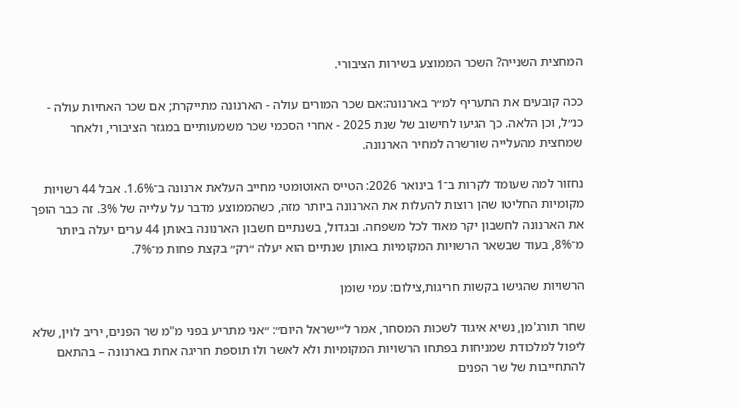המחצית השנייה? השכר הממוצע בשירות הציבורי.

ככה קובעים את התעריף למ״ר בארנונה:אם שכר המורים עולה - הארנונה מתייקרת; אם שכר האחיות עולה - כנ״ל, וכן הלאה. כך הגיעו לחישוב של שנת 2025 - אחרי הסכמי שכר משמעותיים במגזר הציבורי, ולאחר שמחצית מהעלייה שורשרה למחיר הארנונה.

נחזור למה שעומד לקרות ב־1 בינואר 2026: הטייס האוטומטי מחייב העלאת ארנונה ב־1.6%. אבל 44 רשויות מקומיות החליטו שהן רוצות להעלות את הארנונה ביותר מזה, כשהממוצע מדבר על עלייה של 3%. זה כבר הופך את הארנונה לחשבון יקר מאוד לכל משפחה. ובגדול, בשנתיים חשבון הארנונה באותן 44 ערים יעלה ביותר מ־8%, בעוד שבשאר הרשויות המקומיות באותן שנתיים הוא יעלה ״רק״ בקצת פחות מ־7%.

הרשויות שהגישו בקשות חריגות,צילום: עמי שומן

שחר תורג'מן, נשיא איגוד לשכות המסחר, אמר ל״ישראל היום״: ״אני מתריע בפני מ"מ שר הפנים, יריב לוין, שלא ליפול למלכודת שמניחות בפתחו הרשויות המקומיות ולא לאשר ולו תוספת חריגה אחת בארנונה – בהתאם להתחייבות של שר הפנים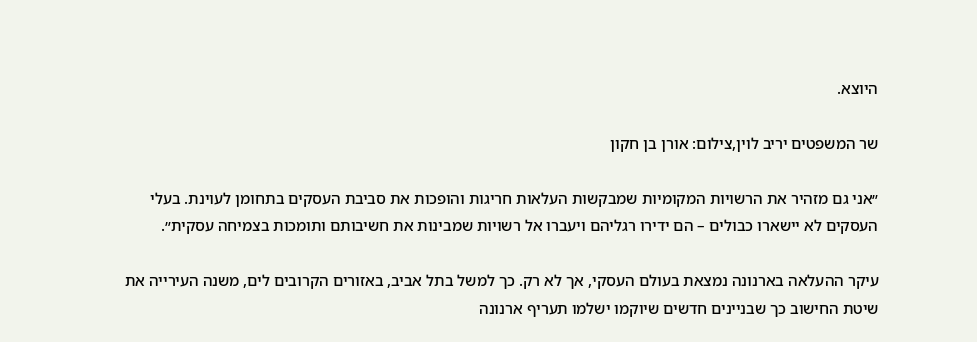היוצא.

שר המשפטים יריב לוין,צילום: אורן בן חקון

״אני גם מזהיר את הרשויות המקומיות שמבקשות העלאות חריגות והופכות את סביבת העסקים בתחומן לעוינת. בעלי העסקים לא יישארו כבולים – הם ידירו רגליהם ויעברו אל רשויות שמבינות את חשיבותם ותומכות בצמיחה עסקית״.

עיקר ההעלאה בארנונה נמצאת בעולם העסקי, אך לא רק. כך למשל בתל אביב, באזורים הקרובים לים, משנה העירייה את שיטת החישוב כך שבניינים חדשים שיוקמו ישלמו תעריף ארנונה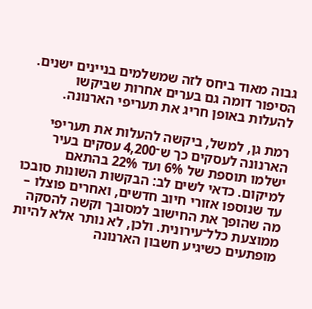גבוה מאוד ביחס לזה שמשלמים בניינים ישנים. הסיפור דומה גם בערים אחרות שביקשו להעלות באופן חריג את תעריפי הארנונה.

רמת גן, למשל, ביקשה להעלות את תעריפי הארנונה לעסקים כך ש־4,200 עסקים בעיר ישלמו תוספת של 6% ועד 22% בהתאם למיקום. כדאי לשים לב: הבקשות השונות סובכו עד שנוספו אזורי חיוב חדשים, ואחרים פוצלו – מה שהופך את החישוב למסובך וקשה להסקה ממוצעת כלל־עירונית. ולכן, לא נותר אלא להיות מופתעים כשיגיע חשבון הארנונה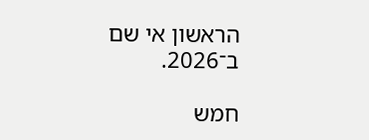הראשון אי שם ב־2026.

חמש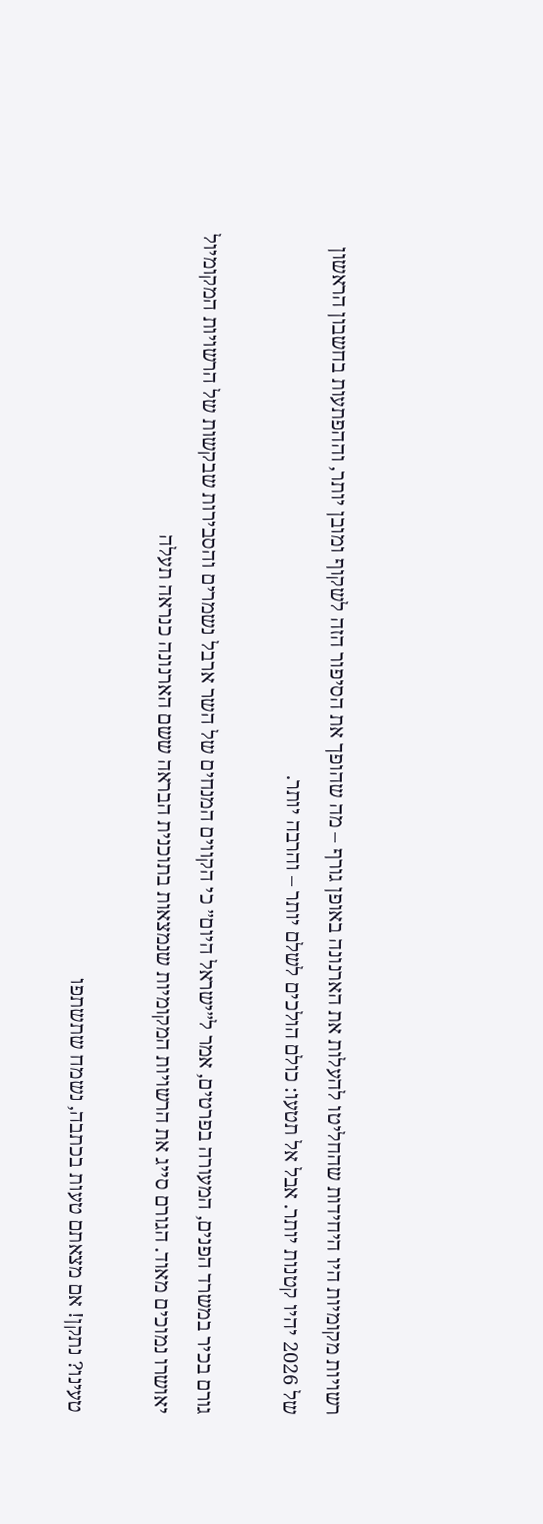רשויות מקומיות היו היחידות שהחליטו להעלות את הארנונה באופן גורף – מה שהופך את הסיפור הזה לשקוף ומובן יותר, וההפתעות בחשבון הראשון של 2026 יהיו קטנות יותר. אבל אל תטעו: כולם הולכים לשלם יותר – והרבה יותר.

גורם בכיר במשרד הפנים, המעורה בפרטים, אמר ל״ישראל היום״ כי הקווים המנחים של השר ארבל נשמרים והסבירות שבקשות של הרשויות המקומיול יאושרו נמוכים מאוד. הגורם סייג את הרשויות המקומיות שנמצאות בתוכנית הבראה ששם הארנונה כנראה תעלה

טעינו? נתקן! אם מצאתם טעות בכתבה, נשמח שתשתפו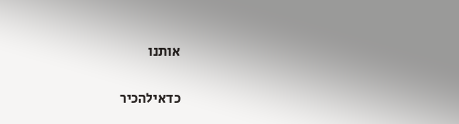אותנו

כדאילהכיר